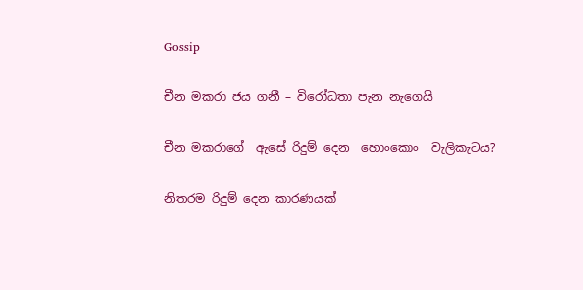Gossip

චීන මකරා ජය ගනී – විරෝධතා පැන නැගෙයි

චීන මකරාගේ  ඇසේ රිදුම් දෙන  හොංකොං  වැලිකැටය?

නිතරම රිදුම් දෙන කාරණයක්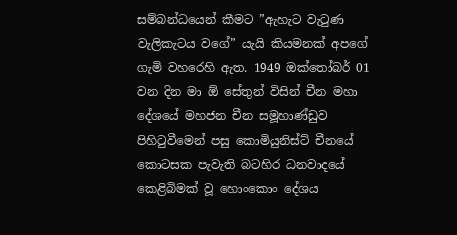සම්බන්ධයෙන් කීමට ”ඇහැට වැටුණ වැලිකැටය වගේ” යැයි කියමනක් අපගේ ගැමි වහරෙහි ඇත. 1949 ඔක්තෝබර් 01 වන දින මා ඕ සේතුන් විසින් චීන මහා දේශයේ මහජන චීන සමූහාණ්ඩුව පිහිටුවීමෙන් පසු කොමියුනිස්ට් චීනයේ කොටසක පැවැති බටහිර ධනවාදයේ කෙළිබිමක් වූ හොංකොං දේශය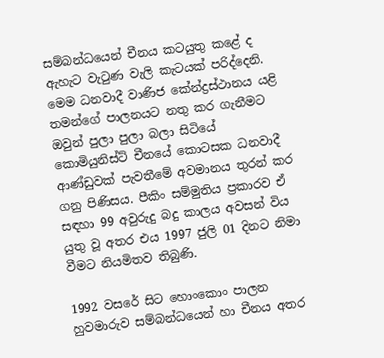සම්බන්ධයෙන් චීනය කටයුතු කළේ ද ඇහැට වැටුණ වැලි කැටයක් පරිද්දෙනි. මෙම ධනවාදී වාණිජ කේන්ද්‍රස්ථානය යළි තමන්ගේ පාලනයට නතු කර ගැනීමට ඔවුන් පුලා පුලා බලා සිටියේ කොමියුනිස්ට් චීනයේ කොටසක ධනවාදී ආණ්ඩුවක් පැවතීමේ අවමානය තුරන් කර ගනු පිණිසය. පීකිං සම්මුතිය ප්‍රකාරව ඒ සඳහා 99 අවුරුදු බදු කාලය අවසන් විය යුතු වූ අතර එය 1997 ජුලි 01 දිනට නිමා වීමට නියමිතව තිබුණි.

1992 වසරේ සිට හොංකොං පාලන හුවමාරුව සම්බන්ධයෙන් හා චීනය අතර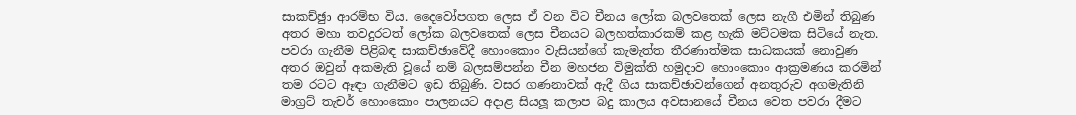සාකච්ඡුා ආරම්භ විය. දෛවෝපගත ලෙස ඒ වන විට චීනය ලෝක බලවතෙක් ලෙස නැගී එමින් තිබුණ අතර මහා තවදුරටත් ලෝක බලවතෙක් ලෙස චීනයට බලහත්කාරකම් කළ හැකි මට්ටමක සිටියේ නැත. පවරා ගැනීම පිළිබඳ සාකච්ඡාවේදී හොංකොං වැසියන්ගේ කැමැත්ත තීරණාත්මක සාධකයක් නොවුණ අතර ඔවුන් අකමැති වූයේ නම් බලසම්පන්න චීන මහජන විමුක්ති හමුදාව හොංකොං ආක්‍රමණය කරමින් තම රටට ඈඳා ගැනීමට ඉඩ තිබුණි. වසර ගණනාවක් ඇදී ගිය සාකච්ඡාවන්ගෙන් අනතුරුව අගමැතිනි මාග්‍රට් තැචර් හොංකොං පාලනයට අදාළ සියලූ කලාප බදු කාලය අවසානයේ චීනය වෙත පවරා දීමට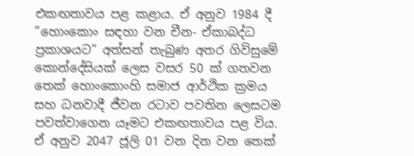එකඟතාවය පළ කළාය. ඒ අනුව 1984 දී ”හොංකොං සඳහා වන චීන- ඒකාබද්ධ ප්‍රකාශයට” අත්සන් තැබුණ අතර ගිවිසුමේ කොන්දේසියක් ලෙස වසර 50 ක් ගතවන තෙක් හොංකොංහි සමාජ ආර්ථික ක්‍රමය සහ ධනවාදී ජීවන රටාව පවතින ලෙසටම පවත්වාගෙන යෑමට එකඟතාවය පළ විය. ඒ අනුව 2047 ජූලි 01 වන දින වන තෙක්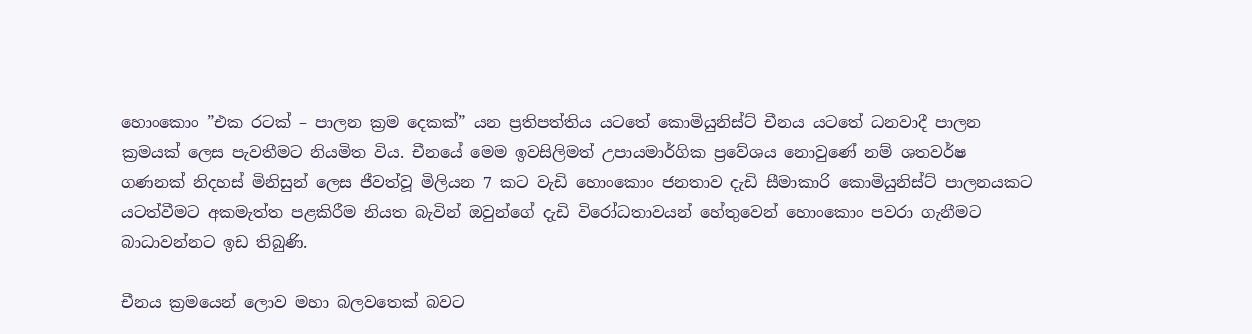හොංකොං ”එක රටක් – පාලන ක්‍රම දෙකක්” යන ප්‍රතිපත්තිය යටතේ කොමියුනිස්ට් චීනය යටතේ ධනවාදී පාලන ක්‍රමයක් ලෙස පැවතීමට නියමිත විය. චීනයේ මෙම ඉවසිලිමත් උපායමාර්ගික ප්‍රවේශය නොවුණේ නම් ශතවර්ෂ ගණනක් නිදහස් මිනිසුන් ලෙස ජීවත්වූ මිලියන 7 කට වැඩි හොංකොං ජනතාව දැඩි සීමාකාරි කොමියුනිස්ට් පාලනයකට යටත්වීමට අකමැත්ත පළකිරීම නියත බැවින් ඔවුන්ගේ දැඩි විරෝධතාවයන් හේතුවෙන් හොංකොං පවරා ගැනීමට බාධාවන්නට ඉඩ තිබුණි.

චීනය ක්‍රමයෙන් ලොව මහා බලවතෙක් බවට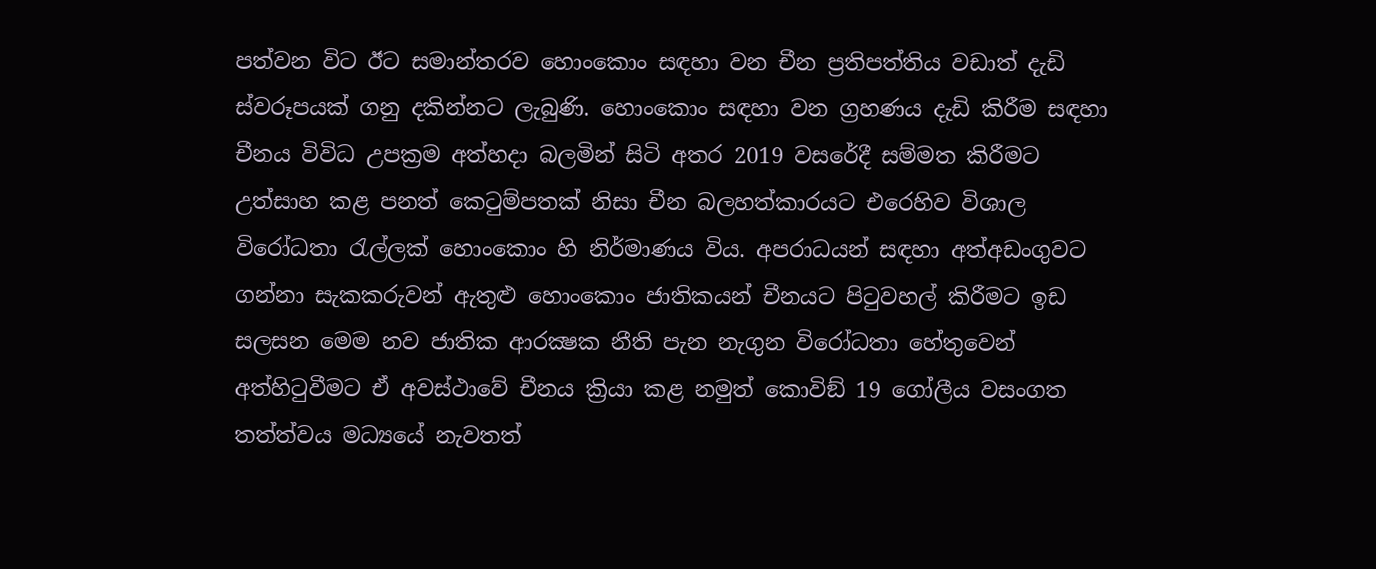පත්වන විට ඊට සමාන්තරව හොංකොං සඳහා වන චීන ප්‍රතිපත්තිය වඩාත් දැඩි ස්වරූපයක් ගනු දකින්නට ලැබුණි. හොංකොං සඳහා වන ග්‍රහණය දැඩි කිරීම සඳහා චීනය විවිධ උපක්‍රම අත්හදා බලමින් සිටි අතර 2019 වසරේදී සම්මත කිරීමට උත්සාහ කළ පනත් කෙටුම්පතක් නිසා චීන බලහත්කාරයට එරෙහිව විශාල විරෝධතා රැල්ලක් හොංකොං හි නිර්මාණය විය. අපරාධයන් සඳහා අත්අඩංගුවට ගන්නා සැකකරුවන් ඇතුළු හොංකොං ජාතිකයන් චීනයට පිටුවහල් කිරීමට ඉඩ සලසන මෙම නව ජාතික ආරක්‍ෂක නීති පැන නැගුන විරෝධතා හේතුවෙන් අත්හිටුවීමට ඒ අවස්ථාවේ චීනය ක්‍රියා කළ නමුත් කොවිඞ් 19 ගෝලීය වසංගත තත්ත්වය මධ්‍යයේ නැවතත්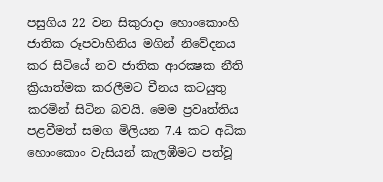පසුගිය 22 වන සිකුරාදා හොංකොංහි ජාතික රූපවාහිනිය මගින් නිවේදනය කර සිටියේ නව ජාතික ආරක්‍ෂක නීති ක්‍රියාත්මක කරලීමට චීනය කටයුතු කරමින් සිටින බවයි. මෙම ප්‍රවෘත්තිය පළවීමත් සමග මිලියන 7.4 කට අධික හොංකොං වැසියන් කැලඹීමට පත්වූ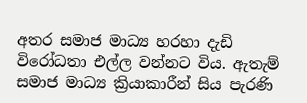අතර සමාජ මාධ්‍ය හරහා දැඩි විරෝධතා එල්ල වන්නට විය. ඇතැම් සමාජ මාධ්‍ය ක්‍රියාකාරීන් සිය පැරණි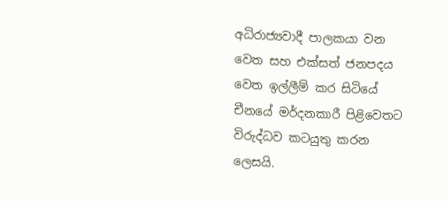අධිරාජ්‍යවාදී පාලකයා වන වෙත සහ එක්සත් ජනපදය වෙත ඉල්ලීම් කර සිටියේ චීනයේ මර්දනකාරී පිළිවෙතට විරුද්ධව කටයුතු කරන ලෙසයි.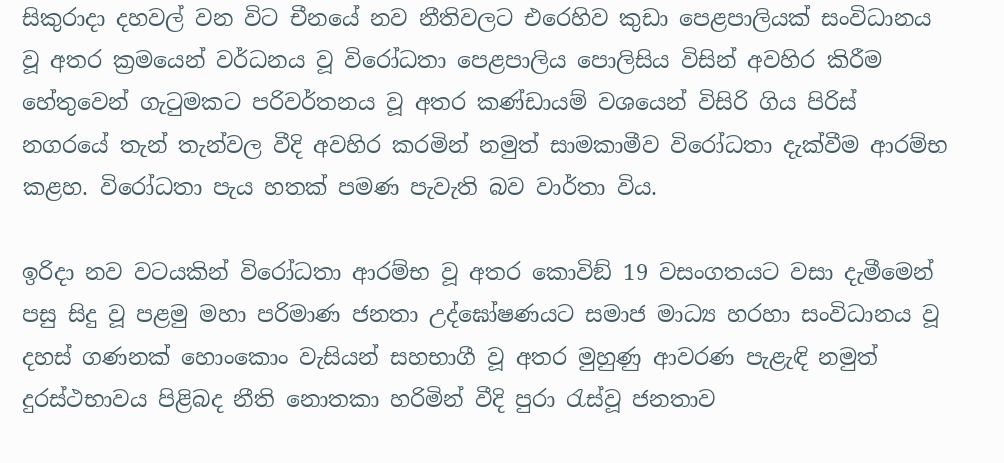සිකුරාදා දහවල් වන විට චීනයේ නව නීතිවලට එරෙහිව කුඩා පෙළපාලියක් සංවිධානය වූ අතර ක්‍රමයෙන් වර්ධනය වූ විරෝධතා පෙළපාලිය පොලිසිය විසින් අවහිර කිරීම හේතුවෙන් ගැටුමකට පරිවර්තනය වූ අතර කණ්ඩායම් වශයෙන් විසිරි ගිය පිරිස් නගරයේ තැන් තැන්වල වීදි අවහිර කරමින් නමුත් සාමකාමීව විරෝධතා දැක්වීම ආරම්භ කළහ. විරෝධතා පැය හතක් පමණ පැවැති බව වාර්තා විය.

ඉරිදා නව වටයකින් විරෝධතා ආරම්භ වූ අතර කොවිඞ් 19 වසංගතයට වසා දැමීමෙන් පසු සිදු වූ පළමු මහා පරිමාණ ජනතා උද්ඝෝෂණයට සමාජ මාධ්‍ය හරහා සංවිධානය වූ දහස් ගණනක් හොංකොං වැසියන් සහභාගී වූ අතර මුහුණු ආවරණ පැළැඳි නමුත් දුරස්ථභාවය පිළිබද නීති නොතකා හරිමින් වීදි පුරා රැස්වූ ජනතාව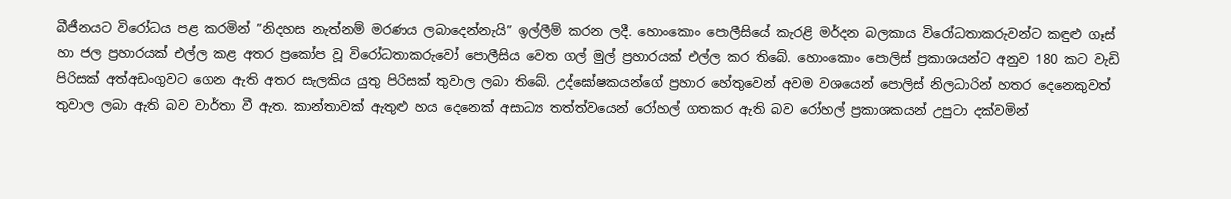බීජීනයට විරෝධය පළ කරමින් ”නිදහස නැත්නම් මරණය ලබාදෙන්නැයි” ඉල්ලීම් කරන ලදී. හොංකොං පොලීසියේ කැරළි මර්දන බලකාය විරෝධතාකරුවන්ට කඳුළු ගෑස් හා ජල ප්‍රහාරයක් එල්ල කළ අතර ප්‍රකෝප වූ විරෝධතාකරුවෝ පොලීසිය වෙත ගල් මුල් ප්‍රහාරයක් එල්ල කර තිබේ. හොංකොං පොලිස් ප්‍රකාශයන්ට අනුව 180 කට වැඩි පිරිසක් අත්අඩංගුවට ගෙන ඇති අතර සැලකිය යුතු පිරිසක් තුවාල ලබා තිබේ. උද්ඝෝෂකයන්ගේ ප්‍රහාර හේතුවෙන් අවම වශයෙන් පොලිස් නිලධාරින් හතර දෙනෙකුවත් තුවාල ලබා ඇති බව වාර්තා වී ඇත. කාන්තාවක් ඇතුළු හය දෙනෙක් අසාධ්‍ය තත්ත්වයෙන් රෝහල් ගතකර ඇති බව රෝහල් ප්‍රකාශකයන් උපුටා දක්වමින්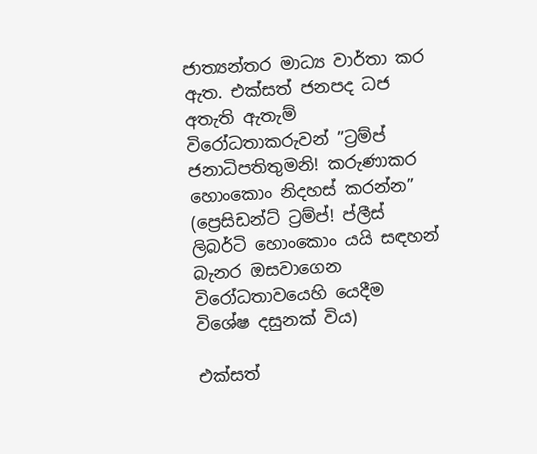ජාත්‍යන්තර මාධ්‍ය වාර්තා කර ඇත. එක්සත් ජනපද ධජ අතැති ඇතැම් විරෝධතාකරුවන් ”ට්‍රම්ප් ජනාධිපතිතුමනි! කරුණාකර හොංකොං නිදහස් කරන්න” (ප්‍රෙසිඩන්ට් ට්‍රම්ප්! ප්ලීස් ලිබර්ටි හොංකොං යයි සඳහන් බැනර ඔසවාගෙන විරෝධතාවයෙහි යෙදීම විශේෂ දසුනක් විය)

එක්සත්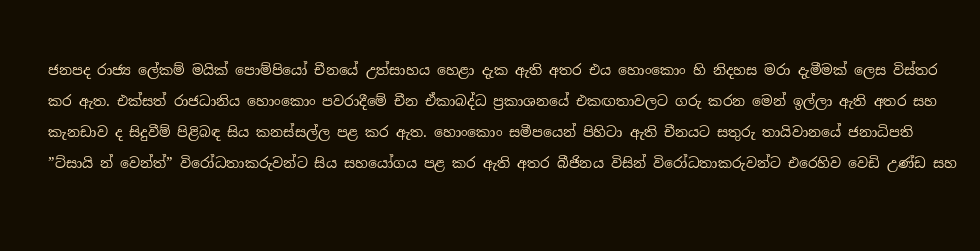ජනපද රාජ්‍ය ලේකම් මයික් පොම්පියෝ චීනයේ උත්සාහය හෙළා දැක ඇති අතර එය හොංකොං හි නිදහස මරා දැමීමක් ලෙස විස්තර කර ඇත. එක්සත් රාජධානිය හොංකොං පවරාදීමේ චීන ඒකාබද්ධ ප්‍රකාශනයේ එකඟතාවලට ගරු කරන මෙන් ඉල්ලා ඇති අතර සහ කැනඩාව ද සිදුවීම් පිළිබඳ සිය කනස්සල්ල පළ කර ඇත. හොංකොං සමීපයෙන් පිහිටා ඇති චීනයට සතුරු තායිවානයේ ජනාධිපති ”ට්සායි න් වෙන්ත්” විරෝධතාකරුවන්ට සිය සහයෝගය පළ කර ඇති අතර බීජිනය විසින් විරෝධතාකරුවන්ට එරෙහිව වෙඩි උණ්ඩ සහ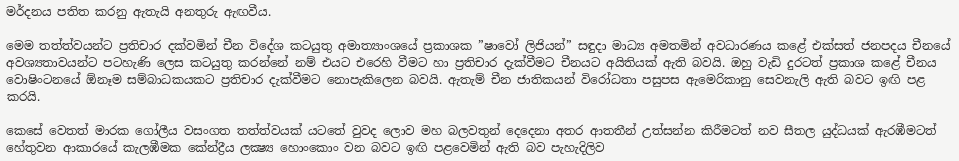මර්දනය පතිත කරනු ඇතැයි අනතුරු ඇඟවීය.

මෙම තත්ත්වයන්ට ප්‍රතිචාර දක්වමින් චීන විදේශ කටයුතු අමාත්‍යාංශයේ ප්‍රකාශක ”ෂාවෝ ලිජියන්” සඳුදා මාධ්‍ය අමතමින් අවධාරණය කළේ එක්සත් ජනපදය චීනයේ අවශ්‍යතාවයන්ට පටහැණි ලෙස කටයුතු කරන්නේ නම් එයට එරෙහි වීමට හා ප්‍රතිචාර දැක්වීමට චීනයට අයිතියක් ඇති බවයි. ඔහු වැඩි දුරටත් ප්‍රකාශ කළේ චීනය වොෂිංටනයේ ඕනෑම සම්බාධකයකට ප්‍රතිචාර දැක්වීමට නොපැකිලෙන බවයි. ඇතැම් චීන ජාතිකයන් විරෝධතා පසුපස ඇමෙරිකානු සෙවනැලි ඇති බවට ඉඟි පළ කරයි.

කෙසේ වෙතත් මාරක ගෝලීය වසංගත තත්ත්වයක් යටතේ වුවද ලොව මහ බලවතුන් දෙදෙනා අතර ආතතීන් උත්සන්න කිරීමටත් නව සීතල යුද්ධයක් ඇරඹීමටත් හේතුවන ආකාරයේ කැලඹීමක කේන්ද්‍රීය ලක්‍ෂ්‍ය හොංකොං වන බවට ඉඟි පළවෙමින් ඇති බව පැහැදිලිව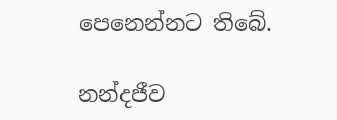පෙනෙන්නට තිබේ.

නන්දජීව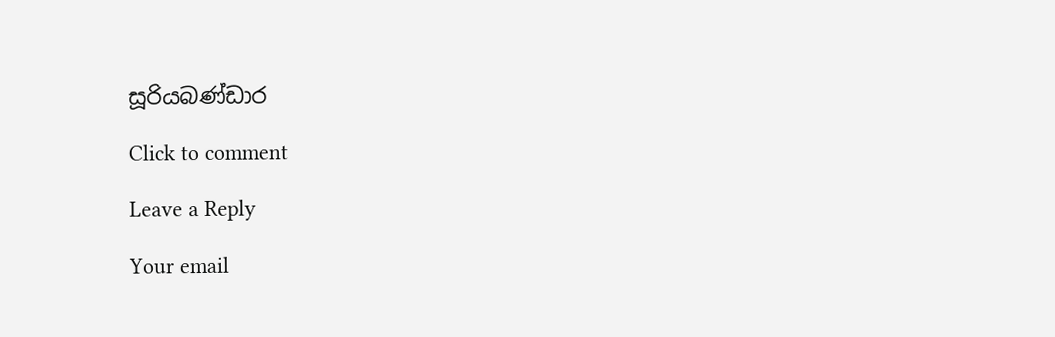සූරියබණ්ඩාර

Click to comment

Leave a Reply

Your email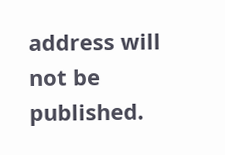address will not be published.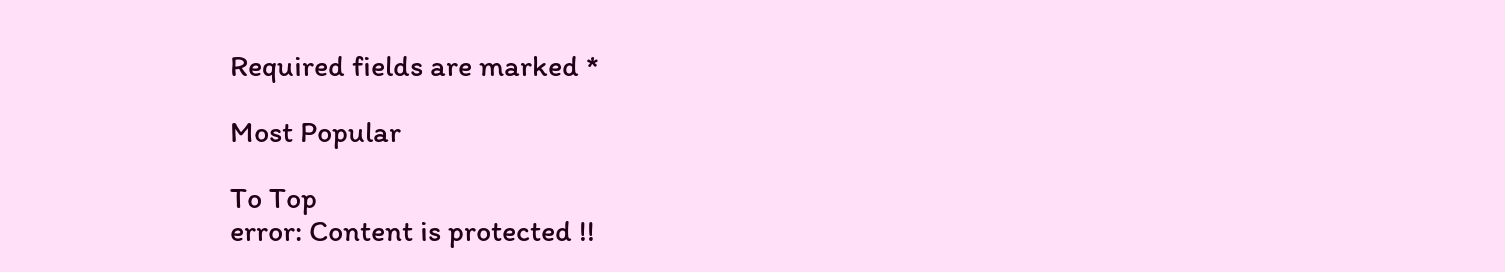Required fields are marked *

Most Popular

To Top
error: Content is protected !!